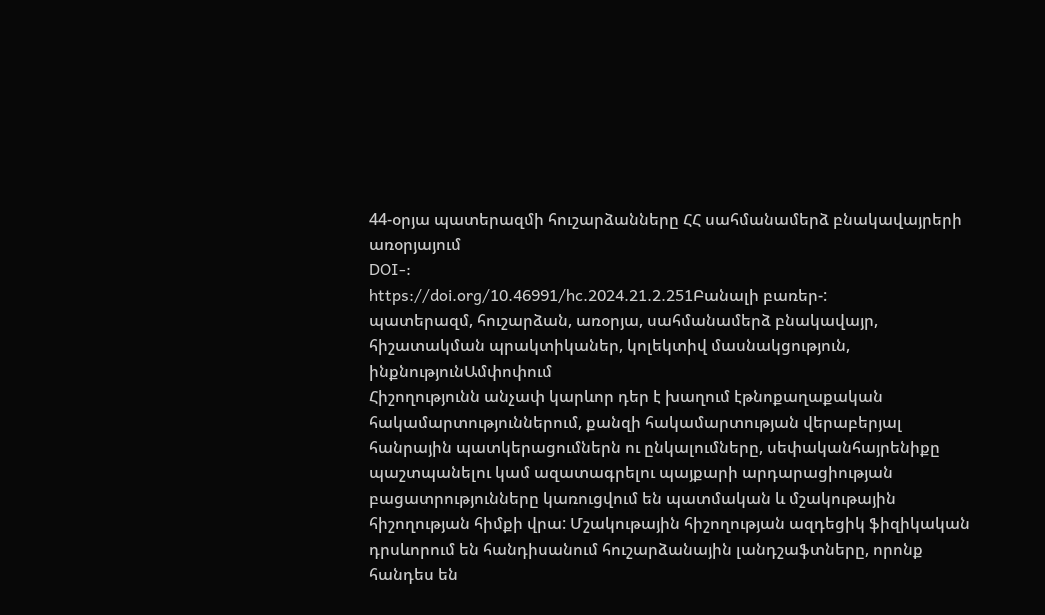44-օրյա պատերազմի հուշարձանները ՀՀ սահմանամերձ բնակավայրերի առօրյայում
DOI-:
https://doi.org/10.46991/hc.2024.21.2.251Բանալի բառեր-:
պատերազմ, հուշարձան, առօրյա, սահմանամերձ բնակավայր, հիշատակման պրակտիկաներ, կոլեկտիվ մասնակցություն, ինքնությունԱմփոփում
Հիշողությունն անչափ կարևոր դեր է խաղում էթնոքաղաքական հակամարտություններում, քանզի հակամարտության վերաբերյալ հանրային պատկերացումներն ու ընկալումները, սեփականհայրենիքը պաշտպանելու կամ ազատագրելու պայքարի արդարացիության բացատրությունները կառուցվում են պատմական և մշակութային հիշողության հիմքի վրա: Մշակութային հիշողության ազդեցիկ ֆիզիկական դրսևորում են հանդիսանում հուշարձանային լանդշաֆտները, որոնք հանդես են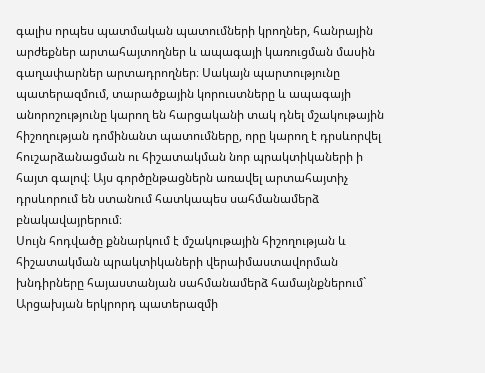գալիս որպես պատմական պատումների կրողներ, հանրային արժեքներ արտահայտողներ և ապագայի կառուցման մասին գաղափարներ արտադրողներ։ Սակայն պարտությունը պատերազմում, տարածքային կորուստները և ապագայի անորոշությունը կարող են հարցականի տակ դնել մշակութային հիշողության դոմինանտ պատումները, որը կարող է դրսևորվել հուշարձանացման ու հիշատակման նոր պրակտիկաների ի հայտ գալով։ Այս գործընթացներն առավել արտահայտիչ դրսևորում են ստանում հատկապես սահմանամերձ բնակավայրերում։
Սույն հոդվածը քննարկում է մշակութային հիշողության և հիշատակման պրակտիկաների վերաիմաստավորման խնդիրները հայաստանյան սահմանամերձ համայնքներում` Արցախյան երկրորդ պատերազմի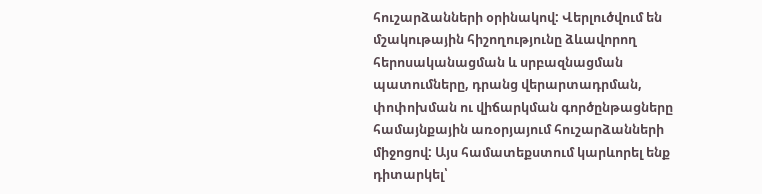հուշարձանների օրինակով: Վերլուծվում են մշակութային հիշողությունը ձևավորող հերոսականացման և սրբազնացման պատումները, դրանց վերարտադրման, փոփոխման ու վիճարկման գործընթացները համայնքային առօրյայում հուշարձանների միջոցով: Այս համատեքստում կարևորել ենք դիտարկել՝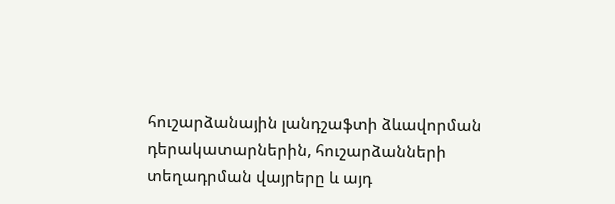հուշարձանային լանդշաֆտի ձևավորման դերակատարներին, հուշարձանների տեղադրման վայրերը և այդ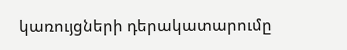կառույցների դերակատարումը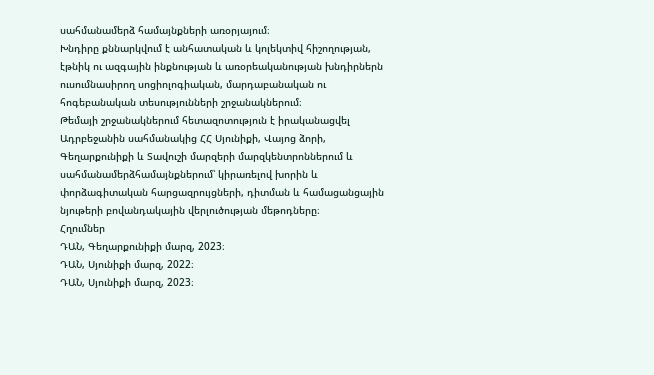սահմանամերձ համայնքների առօրյայում։
Խնդիրը քննարկվում է անհատական և կոլեկտիվ հիշողության, էթնիկ ու ազգային ինքնության և առօրեականության խնդիրներն ուսումնասիրող սոցիոլոգիական, մարդաբանական ու հոգեբանական տեսությունների շրջանակներում։
Թեմայի շրջանակներում հետազոտություն է իրականացվել Ադրբեջանին սահմանակից ՀՀ Սյունիքի, Վայոց ձորի, Գեղարքունիքի և Տավուշի մարզերի մարզկենտրոններում և սահմանամերձհամայնքներում՝ կիրառելով խորին և փորձագիտական հարցազրույցների, դիտման և համացանցային նյութերի բովանդակային վերլուծության մեթոդները։
Հղումներ
ԴԱՆ, Գեղարքունիքի մարզ, 2023։
ԴԱՆ, Սյունիքի մարզ, 2022։
ԴԱՆ, Սյունիքի մարզ, 2023։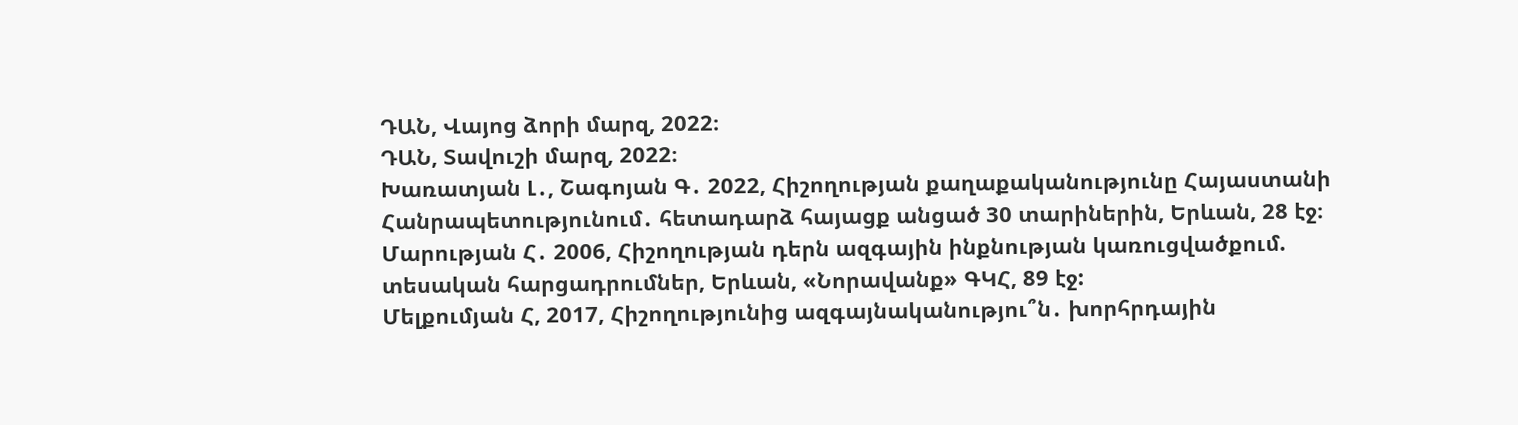ԴԱՆ, Վայոց ձորի մարզ, 2022։
ԴԱՆ, Տավուշի մարզ, 2022։
Խառատյան Լ․, Շագոյան Գ․ 2022, Հիշողության քաղաքականությունը Հայաստանի Հանրապետությունում․ հետադարձ հայացք անցած 30 տարիներին, Երևան, 28 էջ։
Մարության Հ․ 2006, Հիշողության դերն ազգային ինքնության կառուցվածքում. տեսական հարցադրումներ, Երևան, «Նորավանք» ԳԿՀ, 89 էջ:
Մելքումյան Հ, 2017, Հիշողությունից ազգայնականությու՞ն․ խորհրդային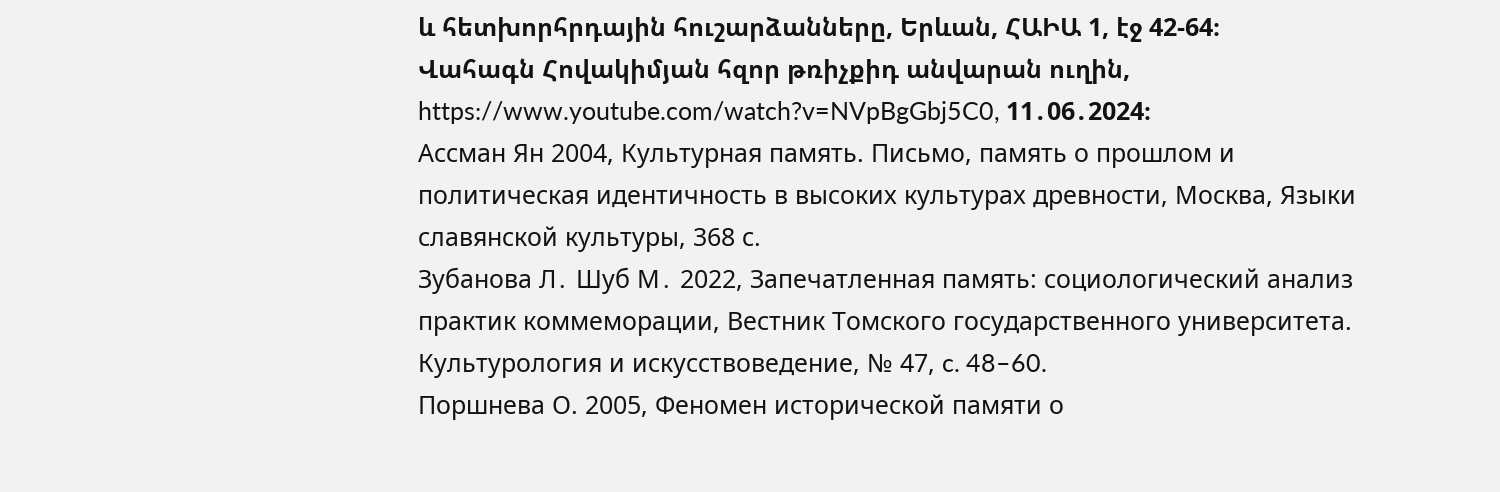և հետխորհրդային հուշարձանները, Երևան, ՀԱԻԱ 1, էջ 42-64։
Վահագն Հովակիմյան հզոր թռիչքիդ անվարան ուղին, https://www.youtube.com/watch?v=NVpBgGbj5C0, 11․06․2024։
Ассман Ян 2004, Культурная память. Письмо, память о прошлом и политическая идентичность в высоких культурах древности, Москва, Языки славянской культуры, 368 с.
Зубанова Л․ Шуб М․ 2022, Запечатленная память: социологический анализ практик коммеморации, Вестник Томского государственного университета. Культурология и искусствоведение, № 47, c. 48–60.
Поршнева О. 2005, Феномен исторической памяти о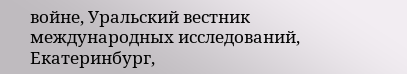войне, Уральский вестник международных исследований, Екатеринбург,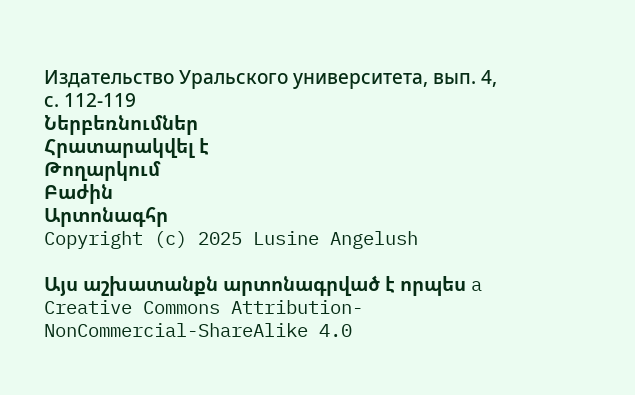Издательство Уральского университета, вып. 4, с. 112-119
Ներբեռնումներ
Հրատարակվել է
Թողարկում
Բաժին
Արտոնագհր
Copyright (c) 2025 Lusine Angelush

Այս աշխատանքն արտոնագրված է որպես a Creative Commons Attribution-NonCommercial-ShareAlike 4.0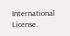International License.